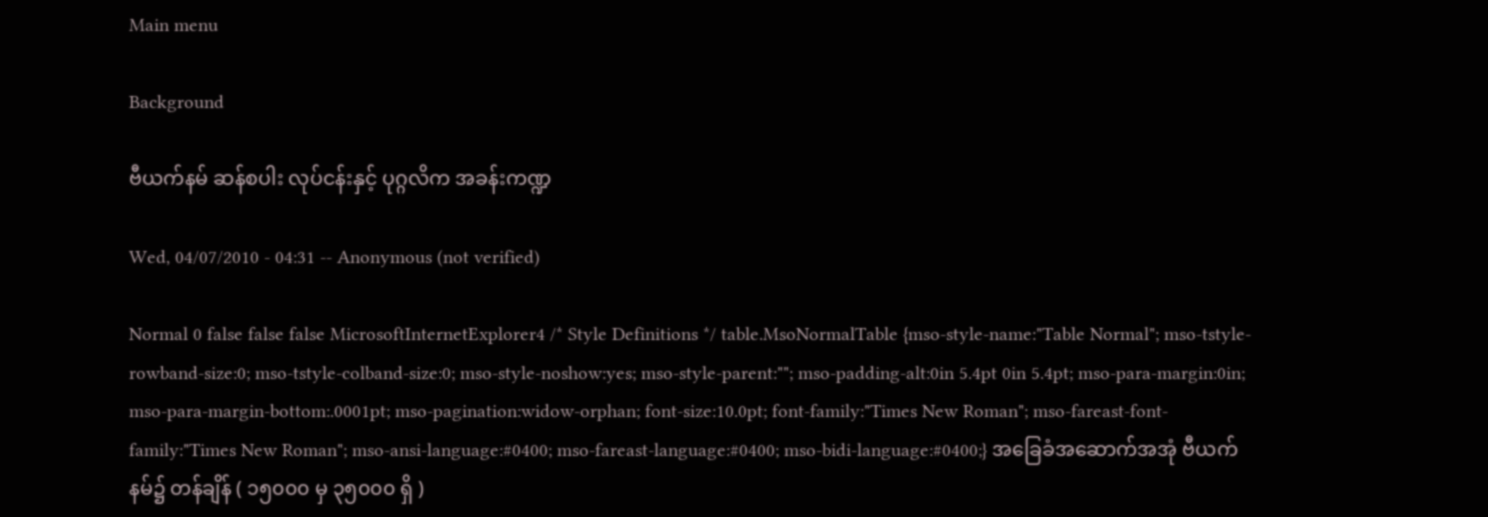Main menu

Background

ဗီယက်နမ် ဆန်စပါး လုပ်ငန်းနှင့် ပုဂ္ဂလိက အခန်းကဏ္ဍ

Wed, 04/07/2010 - 04:31 -- Anonymous (not verified)

Normal 0 false false false MicrosoftInternetExplorer4 /* Style Definitions */ table.MsoNormalTable {mso-style-name:"Table Normal"; mso-tstyle-rowband-size:0; mso-tstyle-colband-size:0; mso-style-noshow:yes; mso-style-parent:""; mso-padding-alt:0in 5.4pt 0in 5.4pt; mso-para-margin:0in; mso-para-margin-bottom:.0001pt; mso-pagination:widow-orphan; font-size:10.0pt; font-family:"Times New Roman"; mso-fareast-font-family:"Times New Roman"; mso-ansi-language:#0400; mso-fareast-language:#0400; mso-bidi-language:#0400;} အခြေခံအဆောက်အအုံ ဗီယက်နမ်၌ တန်ချိန် ( ၁၅၀၀၀ မှ ၃၅၀၀၀ ရှိ )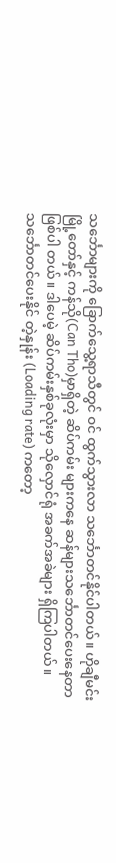သင်္ဘောများကို ခြောက်သွေ့ရာသီတွင် ဝင် ထွက်သွားလာ သင်္ဘောတင်နိုင်ပါတယ်။ ဟိုချီမင်း မြို့တော်နှင့် ကန်သို(Can Tho)မှာရှိတဲ့ ဆိပ်ကမ်း များကနေ ဆန်များသင်္ဘောတင်ပေးနေတာ ဖြစ်ပါ တယ်။ ဒါပေမဲ့ ဆိပ်ကမ်းနှစ်ခုလုံးမှာ သိုလှောင်ရုံ အခက်အခဲများ ရှိကြပါတယ်။ သင်္ဘောတင်ပေးနိုင် တဲ့နှုန်း (Loading rate) ကတော့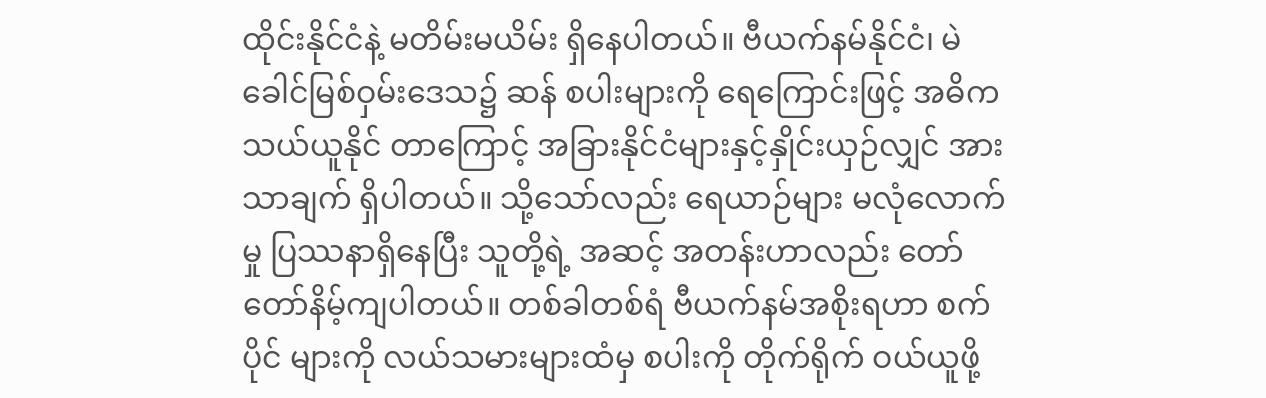ထိုင်းနိုင်ငံနဲ့ မတိမ်းမယိမ်း ရှိနေပါတယ်။ ဗီယက်နမ်နိုင်ငံ၊ မဲခေါင်မြစ်ဝှမ်းဒေသ၌ ဆန် စပါးများကို ရေကြောင်းဖြင့် အဓိက သယ်ယူနိုင် တာကြောင့် အခြားနိုင်ငံများနှင့်နှိုင်းယှဉ်လျှင် အား သာချက် ရှိပါတယ်။ သို့သော်လည်း ရေယာဉ်များ မလုံလောက်မှု ပြဿနာရှိနေပြီး သူတို့ရဲ့ အဆင့် အတန်းဟာလည်း တော်တော်နိမ့်ကျပါတယ်။ တစ်ခါတစ်ရံ ဗီယက်နမ်အစိုးရဟာ စက်ပိုင် များကို လယ်သမားများထံမှ စပါးကို တိုက်ရိုက် ဝယ်ယူဖို့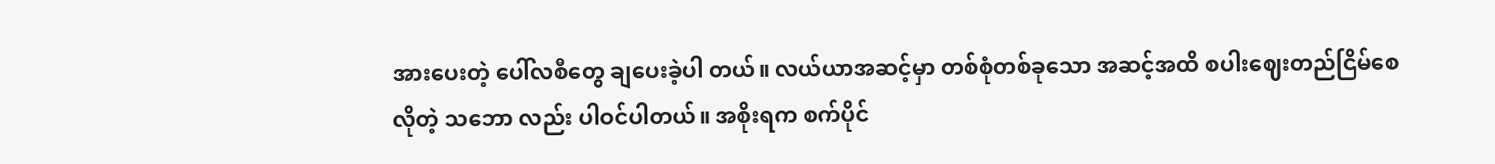အားပေးတဲ့ ပေါ်လစီတွေ ချပေးခဲ့ပါ တယ်။ လယ်ယာအဆင့်မှာ တစ်စုံတစ်ခုသော အဆင့်အထိ စပါးဈေးတည်ငြိမ်စေလိုတဲ့ သဘော လည်း ပါဝင်ပါတယ်။ အစိုးရက စက်ပိုင်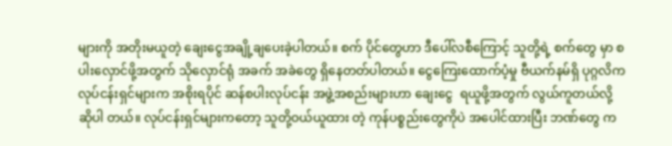များကို အတိုးမယူတဲ့ ချေးငွေအချို့ချပေးခဲ့ပါတယ်။ စက် ပိုင်တွေဟာ ဒီပေါ်လစီကြောင့် သူတို့ရဲ့ စက်တွေ မှာ စပါးလှောင်ဖို့အတွက် သိုလှောင်ရုံ အခက် အခဲတွေ ရှိနေတတ်ပါတယ်။ ငွေကြေးထောက်ပံ့မှု ဗီယက်နမ်ရှိ ပုဂ္ဂလိက လုပ်ငန်းရှင်များက အစိုးရပိုင် ဆန်စပါးလုပ်ငန်း အဖွဲ့အစည်းများဟာ ချေးငွေ  ရယူဖို့အတွက် လွယ်ကူတယ်လို့ ဆိုပါ တယ်။ လုပ်ငန်းရှင်များကတော့ သူတို့ဝယ်ယူထား တဲ့ ကုန်ပစ္စည်းတွေကိုပဲ အပေါင်ထားပြီး ဘဏ်တွေ က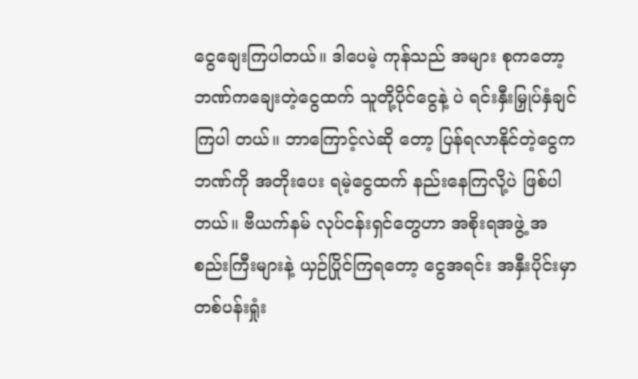ငွေချေးကြပါတယ်။ ဒါပေမဲ့ ကုန်သည် အများ စုကတော့ ဘဏ်ကချေးတဲ့ငွေထက် သူတို့ပိုင်ငွေနဲ့ ပဲ ရင်းနှီးမြှုပ်နှံချင်ကြပါ တယ်။ ဘာကြောင့်လဲဆို တော့ ပြန်ရလာနိုင်တဲ့ငွေက ဘဏ်ကို အတိုးပေး ရမဲ့ငွေထက် နည်းနေကြလို့ပဲ ဖြစ်ပါတယ်။ ဗီယက်နမ် လုပ်ငန်းရှင်တွေဟာ အစိုးရအဖွဲ့ အစည်းကြီးများနဲ့ ယှဉ်ပြိုင်ကြရတော့ ငွေအရင်း အနှီးပိုင်းမှာ တစ်ပန်းရှုံး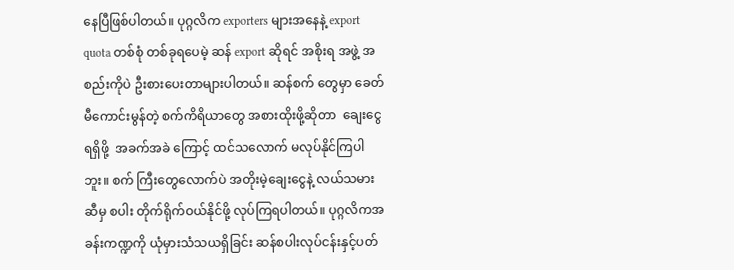နေပြီဖြစ်ပါတယ်။ ပုဂ္ဂလိက exporters များအနေနဲ့ export quota တစ်စုံ တစ်ခုရပေမဲ့ ဆန် export ဆိုရင် အစိုးရ အဖွဲ့ အစည်းကိုပဲ ဦးစားပေးတာများပါတယ်။ ဆန်စက် တွေမှာ ခေတ်မီကောင်းမွန်တဲ့ စက်ကိရိယာတွေ အစားထိုးဖို့ဆိုတာ  ချေးငွေရရှိဖို့  အခက်အခဲ ကြောင့် ထင်သလောက် မလုပ်နိုင်ကြပါဘူး။ စက် ကြီးတွေလောက်ပဲ အတိုးမဲ့ချေးငွေနဲ့ လယ်သမား ဆီမှ စပါး တိုက်ရိုက်ဝယ်နိုင်ဖို့ လုပ်ကြရပါတယ်။ ပုဂ္ဂလိကအခန်းကဏ္ဍကို ယုံမှားသံသယရှိခြင်း ဆန်စပါးလုပ်ငန်းနှင့်ပတ်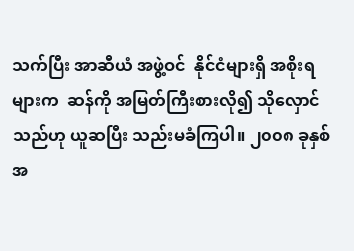သက်ပြီး အာဆီယံ အဖွဲ့ဝင်  နိုင်ငံများရှိ အစိုးရများက  ဆန်ကို အမြတ်ကြီးစားလို၍ သိုလှောင်သည်ဟု ယူဆပြီး သည်းမခံကြပါ။ ၂၀၀၈ ခုနှစ်အ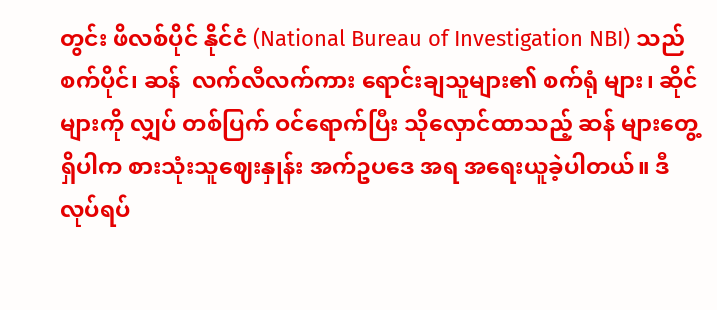တွင်း ဖိလစ်ပိုင် နိုင်ငံ (National Bureau of Investigation NBI) သည် စက်ပိုင်၊ ဆန်  လက်လီလက်ကား ရောင်းချသူများ၏ စက်ရုံ များ၊ ဆိုင်များကို လျှပ် တစ်ပြက် ဝင်ရောက်ပြီး သိုလှောင်ထာသည့် ဆန် များတွေ့ရှိပါက စားသုံးသူဈေးနှုန်း အက်ဥပဒေ အရ အရေးယူခဲ့ပါတယ်။ ဒီလုပ်ရပ်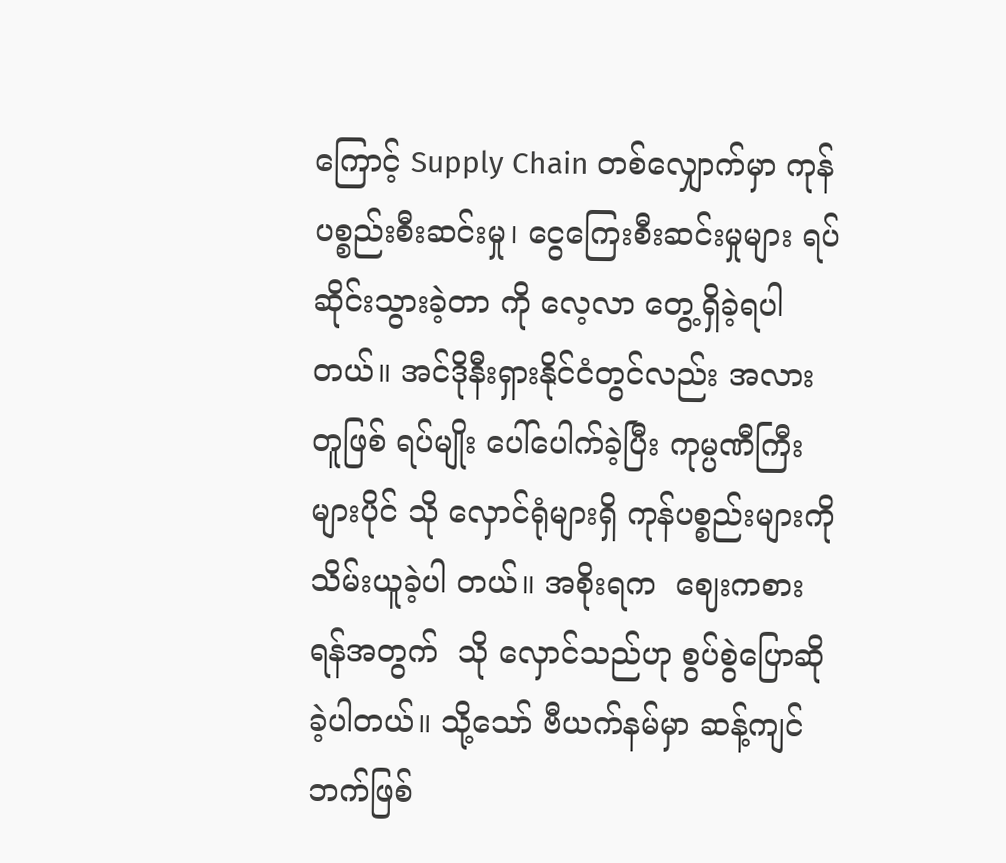ကြောင့် Supply Chain တစ်လျှောက်မှာ ကုန်ပစ္စည်းစီးဆင်းမှု၊ ငွေကြေးစီးဆင်းမှုများ ရပ်ဆိုင်းသွားခဲ့တာ ကို လေ့လာ တွေ့ရှိခဲ့ရပါတယ်။ အင်ဒိုနီးရှားနိုင်ငံတွင်လည်း အလားတူဖြစ် ရပ်မျိုး ပေါ်ပေါက်ခဲ့ပြီး ကုမ္ပဏီကြီးများပိုင် သို လှောင်ရုံများရှိ ကုန်ပစ္စည်းများကို သိမ်းယူခဲ့ပါ တယ်။ အစိုးရက  ဈေးကစားရန်အတွက်  သို လှောင်သည်ဟု စွပ်စွဲပြောဆိုခဲ့ပါတယ်။ သို့သော် ဗီယက်နမ်မှာ ဆန့်ကျင်ဘက်ဖြစ်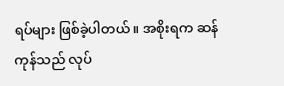ရပ်များ ဖြစ်ခဲ့ပါတယ်။ အစိုးရက ဆန်ကုန်သည် လုပ်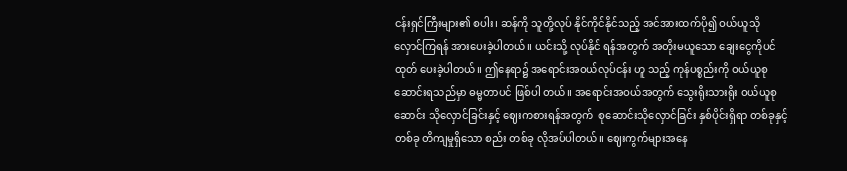ငန်းရှင်ကြီးများ၏ စပါး၊ ဆန်ကို သူတို့လုပ် နိုင်ကိုင်နိုင်သည့် အင်အားထက်ပို၍ ဝယ်ယူသို လှောင်ကြရန် အားပေးခဲ့ပါတယ်။ ယင်းသို့ လုပ်နိုင် ရန်အတွက် အတိုးမယူသော ချေးငွေကိုပင် ထုတ် ပေးခဲ့ပါတယ်။ ဤနေရာ၌ အရောင်းအဝယ်လုပ်ငန်း ဟူ သည့် ကုန်ပစ္စည်းကို ဝယ်ယူစုဆောင်းရသည်မှာ ဓမ္မတာပင် ဖြစ်ပါ တယ်။ အရောင်းအဝယ်အတွက် သွေးရိုးသားရိုး ဝယ်ယူစုဆောင်း သိုလှောင်ခြင်းနှင့် ဈေးကစားရန်အတွက်  စုဆောင်းသိုလှောင်ခြင်း နှစ်ပိုင်းရှိရာ တစ်ခုနှင့်တစ်ခု တိကျမှုရှိသော စည်း တစ်ခု လိုအပ်ပါတယ်။ ဈေးကွက်များအနေ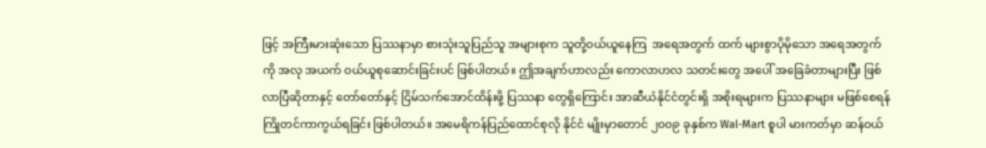ဖြင့် အကြီးမားဆုံးသော ပြဿနာမှာ စားသုံးသူပြည်သူ အများစုက သူတို့ဝယ်ယူနေကြ  အရေအတွက် ထက် များစွာပိုမိုသော အရေအတွက်ကို အလု အယက် ဝယ်ယူစုဆောင်းခြင်းပင် ဖြစ်ပါတယ်။ ဤအချက်ဟာလည်း ကောလာဟလ သတင်းတွေ အပေါ် အခြေခံတာများပြီး ဖြစ်လာပြီဆိုတာနှင့် တော်တော်နှင့် ငြိမ်သက်အောင်ထိန်းဖို့ ပြဿနာ တွေရှိကြောင်း အာဆီယံနိုင်ငံတွင်းရှိ အစိုးရများက ပြဿနာများ မဖြစ်စေရန် ကြိုတင်ကာကွယ်ရခြင်း ဖြစ်ပါတယ်။ အမေရိကန်ပြည်ထောင်စုလို နိုင်ငံ မျိုးမှာတောင် ၂၀၀၉ ခုနှစ်က Wal-Mart စူပါ မားကတ်မှာ ဆန်ဝယ်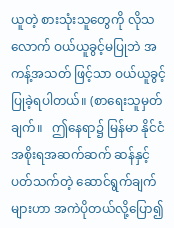ယူတဲ့ စားသုံးသူတွေကို လိုသလောက် ဝယ်ယူခွင့်မပြုဘဲ အကန့်အသတ် ဖြင့်သာ ဝယ်ယူခွင့်ပြုခဲ့ရပါတယ်။ (စာရေးသူမှတ်ချက်။   ဤနေရာ၌ မြန်မာ နိုင်ငံ အစိုးရအဆက်ဆက် ဆန်နှင့်ပတ်သက်တဲ့ ဆောင်ရွက်ချက်များဟာ အကဲပိုတယ်လို့ပြော၍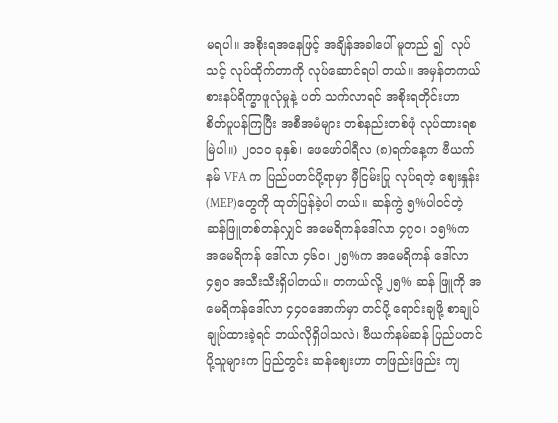မရပါ။ အစိုးရအနေဖြင့် အချိန်အခါပေါ် မူတည် ၍  လုပ်သင့် လုပ်ထိုက်တာကို လုပ်ဆောင်ရပါ တယ်။ အမှန်တကယ် စားနပ်ရိက္ခာဖူလုံမှုနဲ့ ပတ် သက်လာရင် အစိုးရတိုင်းဟာ  စိတ်ပူပန်ကြပြီး အစီအမံများ တစ်နည်းတစ်ဖုံ လုပ်ထားရစမြဲပါ။) ၂၀၁၀ ခုနှစ်၊ ဖေဖော်ဝါရီလ (၈)ရက်နေ့က ဗီယက်နမ် VFA က ပြည်ပတင်ပို့ရာမှာ မှီငြမ်းပြု လုပ်ရတဲ့ ဈေးနှုန်း (MEP)တွေကို ထုတ်ပြန်ခဲ့ပါ တယ်။ ဆန်ကွဲ ၅%ပါဝင်တဲ့ ဆန်ဖြူတစ်တန်လျှင် အမေရိကန်ဒေါ်လာ ၄၇၀၊ ၁၅%က အမေရိကန် ဒေါ်လာ ၄၆၀၊ ၂၅%က အမေရိကန် ဒေါ်လာ ၄၅၀ အသီးသီးရှိပါတယ်။ တကယ်လို့ ၂၅% ဆန် ဖြူကို အမေရိကန်ဒေါ်လာ ၄၄၀အောက်မှာ တင်ပို့ ရောင်းချဖို့ စာချုပ်ချုပ်ထားခဲ့ရင် ဘယ်လိုရှိပါသလဲ၊ ဗီယက်နမ်ဆန် ပြည်ပတင်ပို့သူများက ပြည်တွင်း ဆန်ဈေးဟာ တဖြည်းဖြည်း ကျ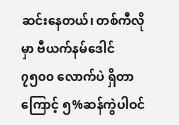ဆင်းနေတယ်၊ တစ်ကီလိုမှာ ဗီယက်နမ်ဒေါင် ၇၅၀၀ လောက်ပဲ ရှိတာကြောင့် ၅%ဆန်ကွဲပါဝင်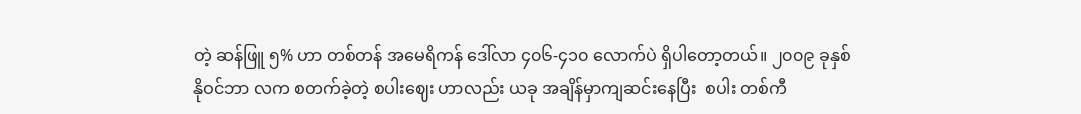တဲ့ ဆန်ဖြူ ၅% ဟာ တစ်တန် အမေရိကန် ဒေါ်လာ ၄၀၆-၄၁၀ လောက်ပဲ ရှိပါတော့တယ်။ ၂၀၀၉ ခုနှစ် နိုဝင်ဘာ လက စတက်ခဲ့တဲ့ စပါးဈေး ဟာလည်း ယခု အချိန်မှာကျဆင်းနေပြီး  စပါး တစ်ကီ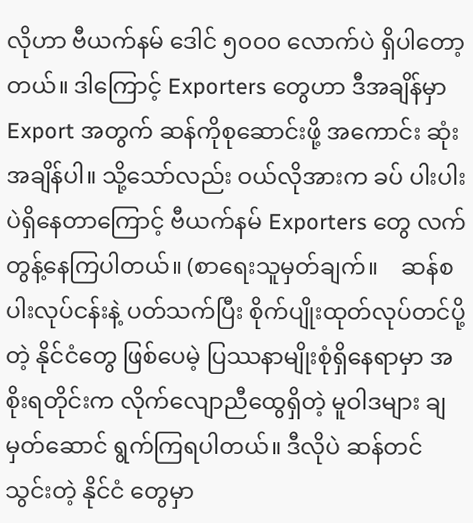လိုဟာ ဗီယက်နမ် ဒေါင် ၅၀၀၀ လောက်ပဲ ရှိပါတော့ တယ်။ ဒါကြောင့် Exporters တွေဟာ ဒီအချိန်မှာ Export အတွက် ဆန်ကိုစုဆောင်းဖို့ အကောင်း ဆုံး အချိန်ပါ။ သို့သော်လည်း ဝယ်လိုအားက ခပ် ပါးပါးပဲရှိနေတာကြောင့် ဗီယက်နမ် Exporters တွေ လက်တွန့်နေကြပါတယ်။ (စာရေးသူမှတ်ချက်။    ဆန်စပါးလုပ်ငန်းနဲ့ ပတ်သက်ပြီး စိုက်ပျိုးထုတ်လုပ်တင်ပို့တဲ့ နိုင်ငံတွေ ဖြစ်ပေမဲ့ ပြဿနာမျိုးစုံရှိနေရာမှာ အစိုးရတိုင်းက လိုက်လျောညီထွေရှိတဲ့ မူဝါဒများ ချမှတ်ဆောင် ရွက်ကြရပါတယ်။ ဒီလိုပဲ ဆန်တင်သွင်းတဲ့ နိုင်ငံ တွေမှာ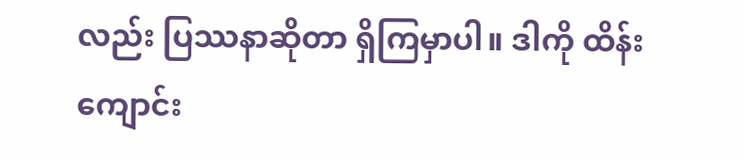လည်း ပြဿနာဆိုတာ ရှိကြမှာပါ။ ဒါကို ထိန်းကျောင်း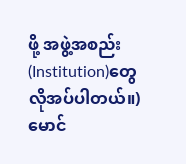ဖို့ အဖွဲ့အစည်း (Institution)တွေ လိုအပ်ပါတယ်။) မောင်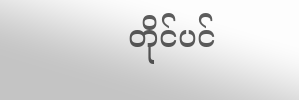တိုင်ပင်